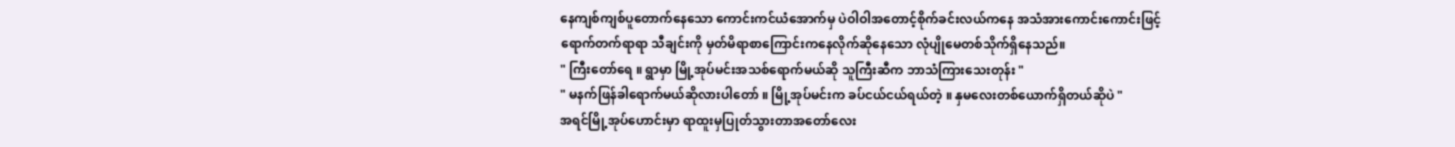နေကျစ်ကျစ်ပူတောက်နေသော ကောင်းကင်ယံအောက်မှ ပဲဝါဝါအတောင့်စိုက်ခင်းလယ်ကနေ အသံအားကောင်းကောင်းဖြင့် ရောက်တက်ရာရာ သီချင်းကို မှတ်မိရာစာကြောင်းကနေလိုက်ဆိုနေသော လုံပျိုမေတစ်သိုက်ရှိနေသည်။
" ကြီးတော်ရေ ။ ရွာမှာ မြို့အုပ်မင်းအသစ်ရောက်မယ်ဆို သူကြီးဆီက ဘာသံကြားသေးတုန်း "
" မနက်ဖြန်ခါရောက်မယ်ဆိုလားပါတော် ။ မြို့အုပ်မင်းက ခပ်ငယ်ငယ်ရယ်တဲ့ ။ နှမလေးတစ်ယောက်ရှိတယ်ဆိုပဲ "
အရင်မြို့အုပ်ဟောင်းမှာ ရာထူးမှပြုတ်သွားတာအတော်လေး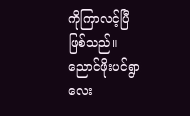ကိုကြာလင့်ပြီဖြစ်သည်။ ညောင်ဖိုးပင်ရွာလေး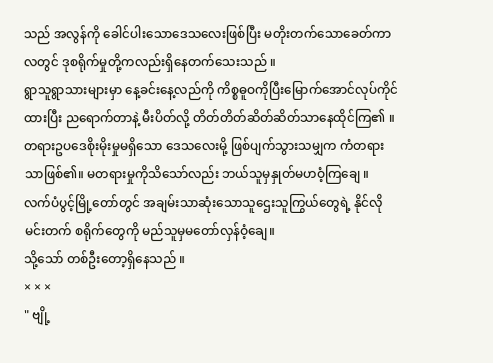သည် အလွန်ကို ခေါင်ပါးသောဒေသလေးဖြစ်ပြီး မတိုးတက်သောခေတ်ကာလတွင် ဒုစရိုက်မှုတို့ကလည်းရှိနေတက်သေးသည် ။
ရွာသူရွာသားများမှာ နေ့ခင်းနေ့လည်ကို ကိစ္စဓူဝကိုပြီးမြောက်အောင်လုပ်ကိုင်ထားပြီး ညရောက်တာနဲ့ မီးပိတ်လို့ တိတ်တိတ်ဆိတ်ဆိတ်သာနေထိုင်ကြ၏ ။
တရားဥပဒေစိုးမိုးမှုမရှိသော ဒေသလေးမို့ ဖြစ်ပျက်သွားသမျှက ကံတရားသာဖြစ်၏။ မတရားမှုကိုသိသော်လည်း ဘယ်သူမှနှုတ်မဟဝံ့ကြချေ ။
လက်ပံပွင့်မြို့တော်တွင် အချမ်းသာဆုံးသောသူဌေးသူကြွယ်တွေရဲ့ နိုင်လိုမင်းတက် စရိုက်တွေကို မည်သူမှမတော်လှန်ဝံ့ချေ။
သို့သော် တစ်ဦးတော့ရှိနေသည် ။
× × ×
" ဗျို့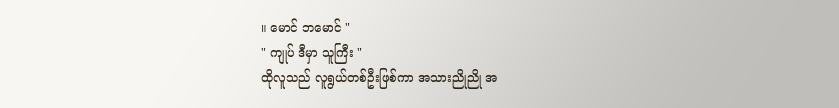။ မောင် ဘမောင် "
" ကျုပ် ဒီမှာ သူကြီး "
ထိုလူသည် လူရွယ်တစ်ဦးဖြစ်ကာ အသားညိုညို အ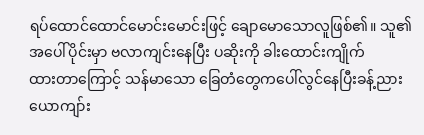ရပ်ထောင်ထောင်မောင်းမောင်းဖြင့် ချောမောသောလူဖြစ်၏။ သူ၏ အပေါ်ပိုင်းမှာ ဗလာကျင်းနေပြီး ပဆိုးကို ခါးထောင်းကျိုက်
ထားတာကြောင့် သန်မာသော ခြေတံတွေကပေါ်လွင်နေပြီးခန့်ညားယောကျာ်း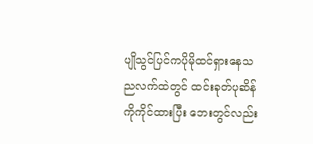ပျိုသွင်ပြင်ကပိုမိုထင်ရှားနေသညလက်ထဲတွင် ထင်းခုတ်ပုဆိန်ကိုကိုင်ထားပြီး ဘေးတွင်လည်း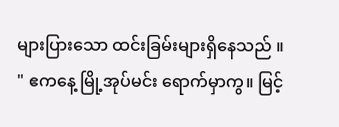များပြားသော ထင်းခြမ်းများရှိနေသည် ။
" ဧကနေ့ မြို့အုပ်မင်း ရောက်မှာကွ။ မြင့်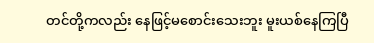တင်တို့ကလည်း နေဖြင့်မစောင်းသေးဘူး မူးယစ်နေကြပြီ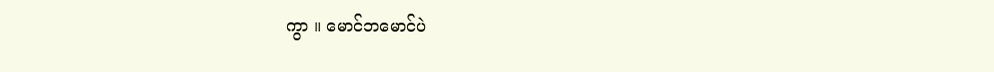ကွာ ။ မောင်ဘမောင်ပဲ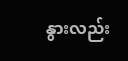နွားလည်း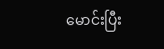မောင်းပြီး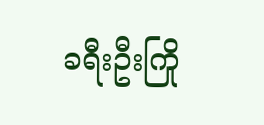ခရီးဦးကြို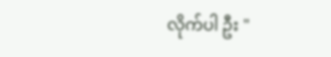လိုက်ပါ ဦး "